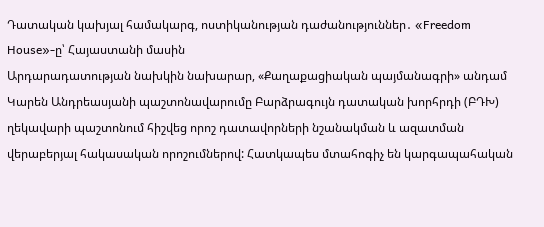Դատական կախյալ համակարգ, ոստիկանության դաժանություններ․ «Freedom House»-ը՝ Հայաստանի մասին
Արդարադատության նախկին նախարար, «Քաղաքացիական պայմանագրի» անդամ Կարեն Անդրեասյանի պաշտոնավարումը Բարձրագույն դատական խորհրդի (ԲԴԽ) ղեկավարի պաշտոնում հիշվեց որոշ դատավորների նշանակման և ազատման վերաբերյալ հակասական որոշումներով: Հատկապես մտահոգիչ են կարգապահական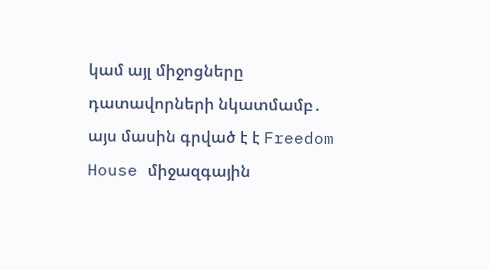կամ այլ միջոցները դատավորների նկատմամբ․ այս մասին գրված է է Freedom House միջազգային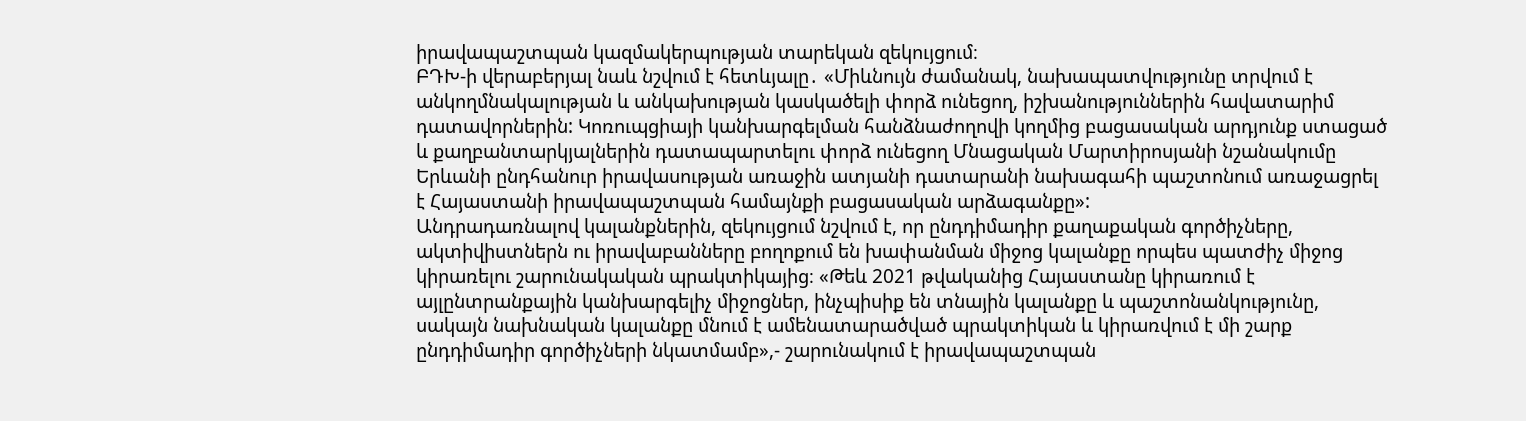իրավապաշտպան կազմակերպության տարեկան զեկույցում։
ԲԴԽ-ի վերաբերյալ նաև նշվում է հետևյալը․ «Միևնույն ժամանակ, նախապատվությունը տրվում է անկողմնակալության և անկախության կասկածելի փորձ ունեցող, իշխանություններին հավատարիմ դատավորներին: Կոռուպցիայի կանխարգելման հանձնաժողովի կողմից բացասական արդյունք ստացած և քաղբանտարկյալներին դատապարտելու փորձ ունեցող Մնացական Մարտիրոսյանի նշանակումը Երևանի ընդհանուր իրավասության առաջին ատյանի դատարանի նախագահի պաշտոնում առաջացրել է Հայաստանի իրավապաշտպան համայնքի բացասական արձագանքը»:
Անդրադառնալով կալանքներին, զեկույցում նշվում է, որ ընդդիմադիր քաղաքական գործիչները, ակտիվիստներն ու իրավաբանները բողոքում են խափանման միջոց կալանքը որպես պատժիչ միջոց կիրառելու շարունակական պրակտիկայից։ «Թեև 2021 թվականից Հայաստանը կիրառում է այլընտրանքային կանխարգելիչ միջոցներ, ինչպիսիք են տնային կալանքը և պաշտոնանկությունը, սակայն նախնական կալանքը մնում է ամենատարածված պրակտիկան և կիրառվում է մի շարք ընդդիմադիր գործիչների նկատմամբ»,- շարունակում է իրավապաշտպան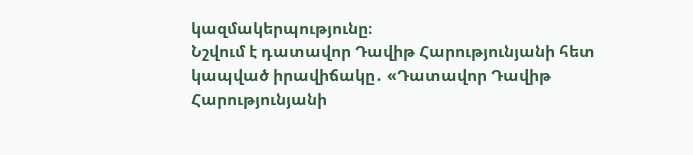կազմակերպությունը։
Նշվում է դատավոր Դավիթ Հարությունյանի հետ կապված իրավիճակը․ «Դատավոր Դավիթ Հարությունյանի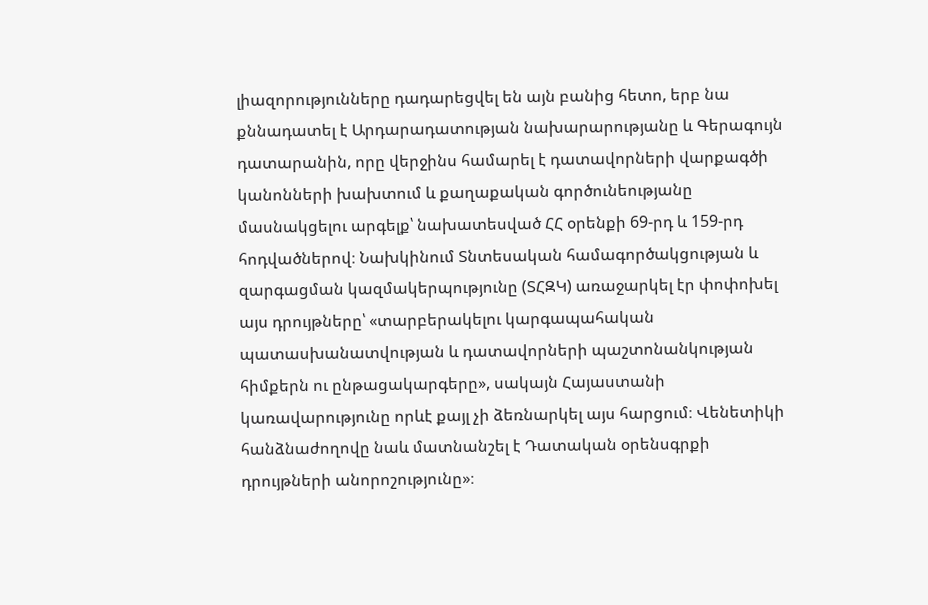լիազորությունները դադարեցվել են այն բանից հետո, երբ նա քննադատել է Արդարադատության նախարարությանը և Գերագույն դատարանին, որը վերջինս համարել է դատավորների վարքագծի կանոնների խախտում և քաղաքական գործունեությանը մասնակցելու արգելք՝ նախատեսված ՀՀ օրենքի 69-րդ և 159-րդ հոդվածներով։ Նախկինում Տնտեսական համագործակցության և զարգացման կազմակերպությունը (ՏՀԶԿ) առաջարկել էր փոփոխել այս դրույթները՝ «տարբերակելու կարգապահական պատասխանատվության և դատավորների պաշտոնանկության հիմքերն ու ընթացակարգերը», սակայն Հայաստանի կառավարությունը որևէ քայլ չի ձեռնարկել այս հարցում։ Վենետիկի հանձնաժողովը նաև մատնանշել է Դատական օրենսգրքի դրույթների անորոշությունը»։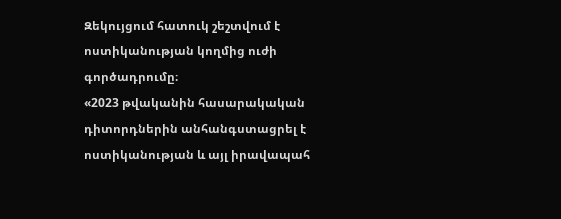Զեկույցում հատուկ շեշտվում է ոստիկանության կողմից ուժի գործադրումը։
«2023 թվականին հասարակական դիտորդներին անհանգստացրել է ոստիկանության և այլ իրավապահ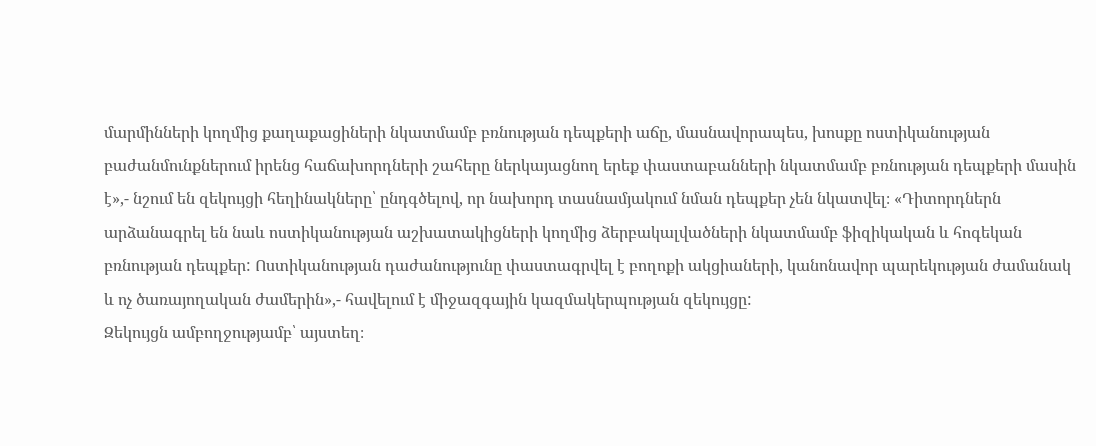մարմինների կողմից քաղաքացիների նկատմամբ բռնության դեպքերի աճը, մասնավորապես, խոսքը ոստիկանության բաժանմունքներում իրենց հաճախորդների շահերը ներկայացնող երեք փաստաբանների նկատմամբ բռնության դեպքերի մասին է»,- նշում են զեկույցի հեղինակները՝ ընդգծելով, որ նախորդ տասնամյակում նման դեպքեր չեն նկատվել։ «Դիտորդներն արձանագրել են նաև ոստիկանության աշխատակիցների կողմից ձերբակալվածների նկատմամբ ֆիզիկական և հոգեկան բռնության դեպքեր: Ոստիկանության դաժանությունը փաստագրվել է բողոքի ակցիաների, կանոնավոր պարեկության ժամանակ և ոչ ծառայողական ժամերին»,- հավելում է միջազգային կազմակերպության զեկույցը:
Զեկույցն ամբողջությամբ՝ այստեղ։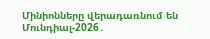Մինիոնները վերադառնում են
Մունդիալ-2026․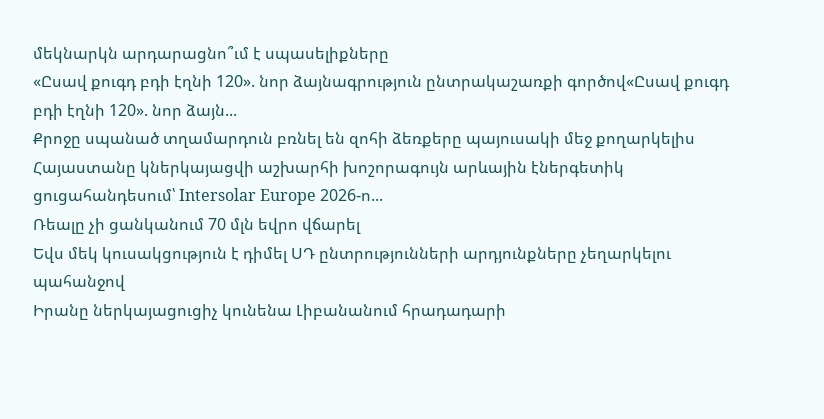մեկնարկն արդարացնո՞ւմ է սպասելիքները
«Ըսավ քուգդ բդի էղնի 120». նոր ձայնագրություն ընտրակաշառքի գործով«Ըսավ քուգդ բդի էղնի 120». նոր ձայն...
Քրոջը սպանած տղամարդուն բռնել են զոհի ձեռքերը պայուսակի մեջ քողարկելիս
Հայաստանը կներկայացվի աշխարհի խոշորագույն արևային էներգետիկ ցուցահանդեսում՝ Intersolar Europe 2026-ո...
Ռեալը չի ցանկանում 70 մլն եվրո վճարել
Եվս մեկ կուսակցություն է դիմել ՍԴ ընտրությունների արդյունքները չեղարկելու պահանջով
Իրանը ներկայացուցիչ կունենա Լիբանանում հրադադարի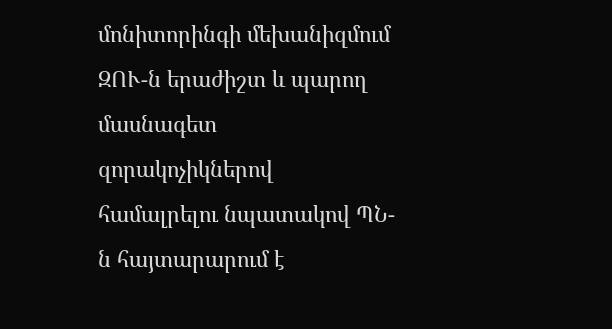մոնիտորինգի մեխանիզմում
ԶՈՒ-ն երաժիշտ և պարող մասնագետ զորակոչիկներով համալրելու նպատակով ՊՆ-ն հայտարարում է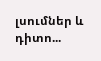լսումներ և դիտո...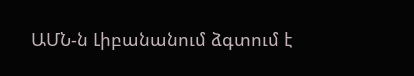ԱՄՆ-ն Լիբանանում ձգտում է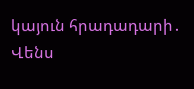կայուն հրադադարի․ Վենս